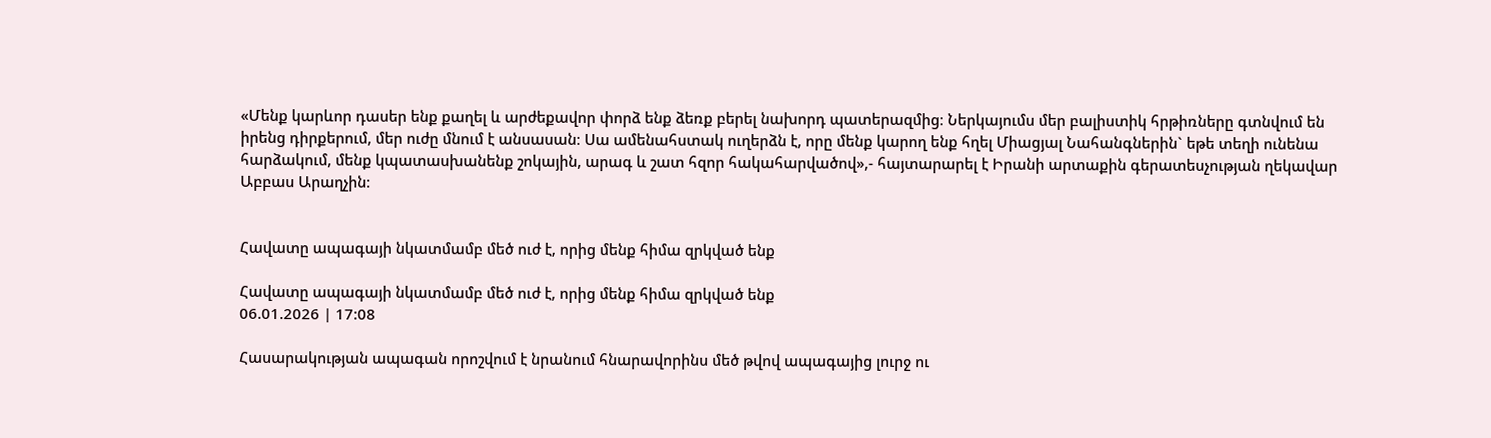«Մենք կարևոր դասեր ենք քաղել և արժեքավոր փորձ ենք ձեռք բերել նախորդ պատերազմից։ Ներկայումս մեր բալիստիկ հրթիռները գտնվում են իրենց դիրքերում, մեր ուժը մնում է անսասան։ Սա ամենահստակ ուղերձն է, որը մենք կարող ենք հղել Միացյալ Նահանգներին` եթե տեղի ունենա հարձակում, մենք կպատասխանենք շոկային, արագ և շատ հզոր հակահարվածով»,- հայտարարել է Իրանի արտաքին գերատեսչության ղեկավար Աբբաս Արաղչին։


Հավատը ապագայի նկատմամբ մեծ ուժ է, որից մենք հիմա զրկված ենք

Հավատը ապագայի նկատմամբ մեծ ուժ է, որից մենք հիմա զրկված ենք
06.01.2026 | 17:08

Հասարակության ապագան որոշվում է նրանում հնարավորինս մեծ թվով ապագայից լուրջ ու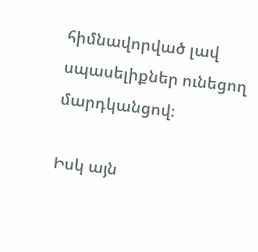հիմնավորված լավ սպասելիքներ ունեցող մարդկանցով։

Իսկ այն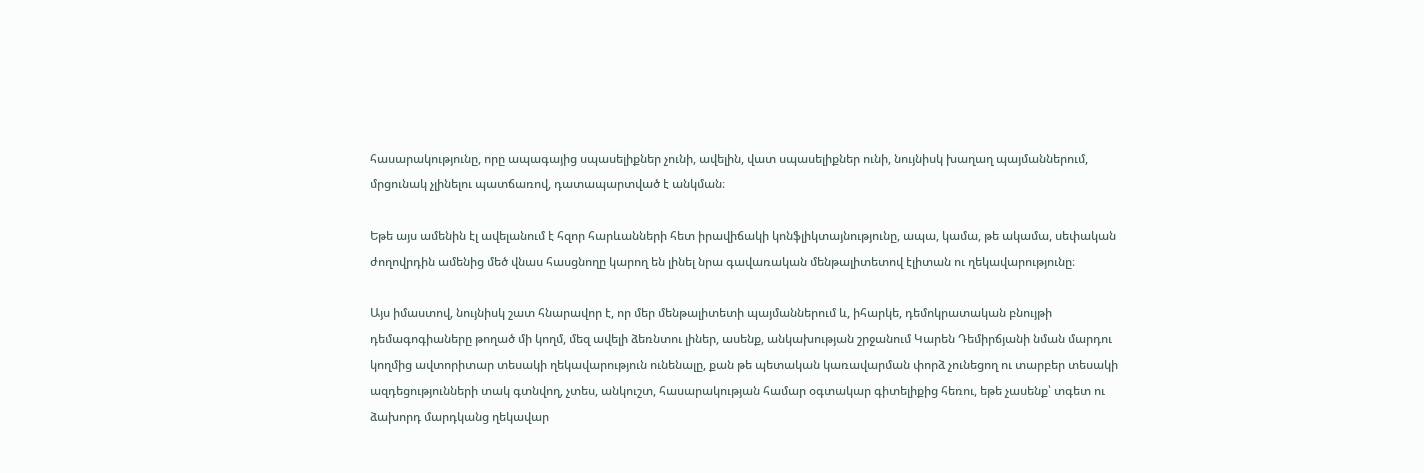հասարակությունը, որը ապագայից սպասելիքներ չունի, ավելին, վատ սպասելիքներ ունի, նույնիսկ խաղաղ պայմաններում, մրցունակ չլինելու պատճառով, դատապարտված է անկման։

Եթե այս ամենին էլ ավելանում է հզոր հարևանների հետ իրավիճակի կոնֆլիկտայնությունը, ապա, կամա, թե ակամա, սեփական ժողովրդին ամենից մեծ վնաս հասցնողը կարող են լինել նրա գավառական մենթալիտետով էլիտան ու ղեկավարությունը։

Այս իմաստով, նույնիսկ շատ հնարավոր է, որ մեր մենթալիտետի պայմաններում և, իհարկե, դեմոկրատական բնույթի դեմագոգիաները թողած մի կողմ, մեզ ավելի ձեռնտու լիներ, ասենք, անկախության շրջանում Կարեն Դեմիրճյանի նման մարդու կողմից ավտորիտար տեսակի ղեկավարություն ունենալը, քան թե պետական կառավարման փորձ չունեցող ու տարբեր տեսակի ազդեցությունների տակ գտնվող, չտես, անկուշտ, հասարակության համար օգտակար գիտելիքից հեռու, եթե չասենք՝ տգետ ու ձախորդ մարդկանց ղեկավար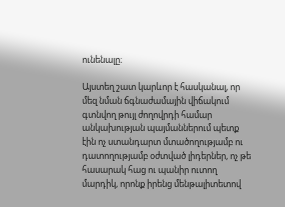ունենալը։

Այստեղ շատ կարևոր է հասկանալ, որ մեզ նման ճգնաժամային վիճակում գտնվող թույլ ժողովրդի համար անկախության պայմաններում պետք էին ոչ ստանդարտ մտածողությամբ ու դատողությամբ օժտված լիդերներ, ոչ թե հասարակ հաց ու պանիր ուտող մարդիկ, որոնք իրենց մենթալիտետով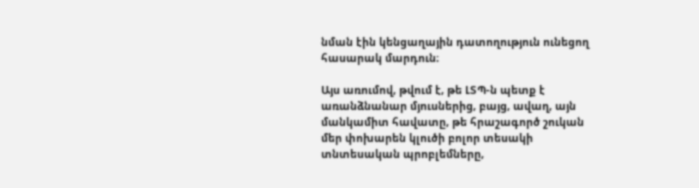նման էին կենցաղային դատողություն ունեցող հասարակ մարդուն։

Այս առումով, թվում է, թե ԼՏՊ-ն պետք է առանձնանար մյուսներից, բայց, ավաղ, այն մանկամիտ հավատը, թե հրաշագործ շուկան մեր փոխարեն կլուծի բոլոր տեսակի տնտեսական պրոբլեմները,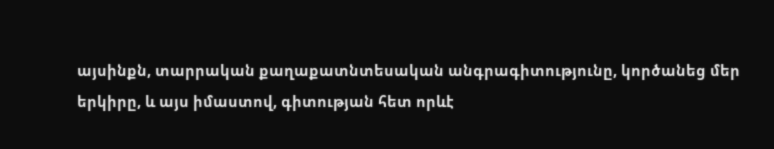այսինքն, տարրական քաղաքատնտեսական անգրագիտությունը, կործանեց մեր երկիրը, և այս իմաստով, գիտության հետ որևէ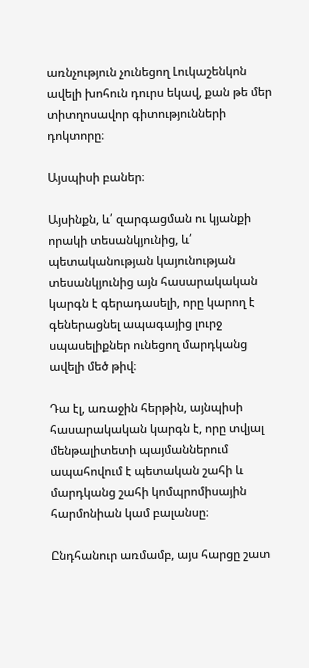առնչություն չունեցող Լուկաշենկոն ավելի խոհուն դուրս եկավ, քան թե մեր տիտղոսավոր գիտությունների դոկտորը։

Այսպիսի բաներ։

Այսինքն, և՛ զարգացման ու կյանքի որակի տեսանկյունից, և՛ պետականության կայունության տեսանկյունից այն հասարակական կարգն է գերադասելի, որը կարող է գեներացնել ապագայից լուրջ սպասելիքներ ունեցող մարդկանց ավելի մեծ թիվ։

Դա էլ, առաջին հերթին, այնպիսի հասարակական կարգն է, որը տվյալ մենթալիտետի պայմաններում ապահովում է պետական շահի և մարդկանց շահի կոմպրոմիսային հարմոնիան կամ բալանսը։

Ընդհանուր առմամբ, այս հարցը շատ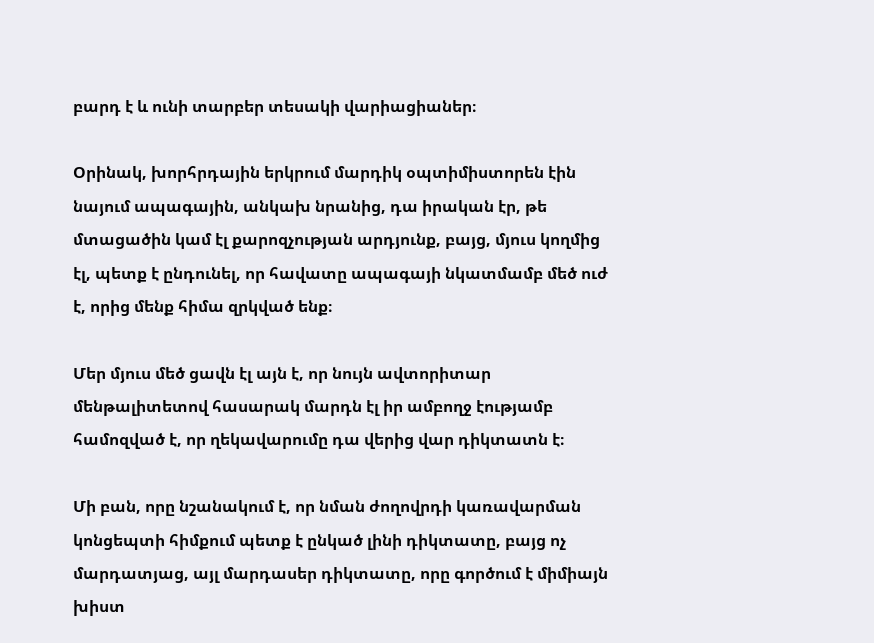բարդ է և ունի տարբեր տեսակի վարիացիաներ։

Օրինակ, խորհրդային երկրում մարդիկ օպտիմիստորեն էին նայում ապագային, անկախ նրանից, դա իրական էր, թե մտացածին կամ էլ քարոզչության արդյունք, բայց, մյուս կողմից էլ, պետք է ընդունել, որ հավատը ապագայի նկատմամբ մեծ ուժ է, որից մենք հիմա զրկված ենք։

Մեր մյուս մեծ ցավն էլ այն է, որ նույն ավտորիտար մենթալիտետով հասարակ մարդն էլ իր ամբողջ էությամբ համոզված է, որ ղեկավարումը դա վերից վար դիկտատն է։

Մի բան, որը նշանակում է, որ նման ժողովրդի կառավարման կոնցեպտի հիմքում պետք է ընկած լինի դիկտատը, բայց ոչ մարդատյաց, այլ մարդասեր դիկտատը, որը գործում է միմիայն խիստ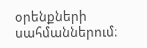օրենքների սահմաններում։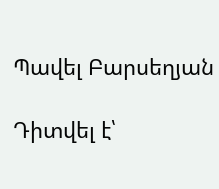Պավել Բարսեղյան

Դիտվել է՝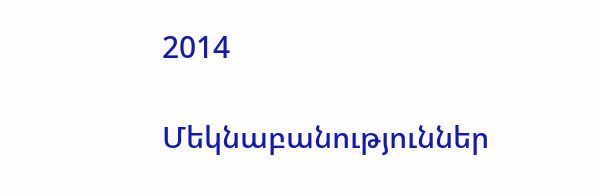2014

Մեկնաբանություններ